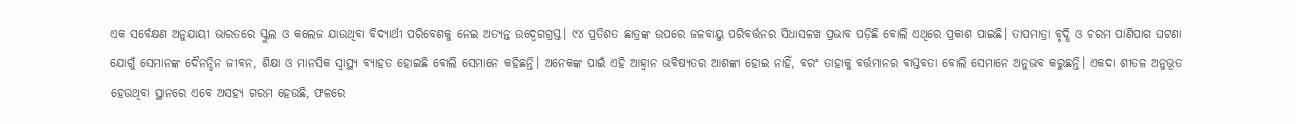ଏକ ସର୍ବେକ୍ଷଣ ଅନୁଯାୟୀ ଭାରତରେ ସ୍କୁଲ ଓ କଲେଜ ଯାଉଥିବା ବିଦ୍ୟାର୍ଥୀ ପରିବେଶକୁ ନେଇ ଅତ୍ୟନ୍ତ ଉଦ୍ବେଗଗ୍ରସ୍ତ। ୯୪ ପ୍ରତିଶତ ଛାତ୍ରଙ୍କ ଉପରେ ଜଳବାୟୁ ପରିବର୍ତ୍ତନର ସିଧାସଳଖ ପ୍ରଭାବ ପଡ଼ିଛି ବୋଲି ଏଥିରେ ପ୍ରକାଶ ପାଇଛି। ତାପମାତ୍ରା ବୃଦ୍ଧି ଓ ଚରମ ପାଣିପାଗ ଘଟଣା ଯୋଗୁଁ ସେମାନଙ୍କ ଦୈନନ୍ଦିନ ଜୀବନ, ଶିକ୍ଷା ଓ ମାନସିକ ସ୍ବାସ୍ଥ୍ୟ ବ୍ୟାହତ ହୋଇଛି ବୋଲି ସେମାନେ କହିଛନ୍ତି। ଅନେକଙ୍କ ପାଇଁ ଏହି ଆହ୍ବାନ ଭବିଷ୍ୟତର ଆଶଙ୍କା ହୋଇ ନାହିଁ, ବରଂ ତାହାକୁ ବର୍ତ୍ତମାନର ବାସ୍ତବତା ବୋଲି ସେମାନେ ଅନୁଭବ କରୁଛନ୍ତି। ଏକଦା ଶୀତଳ ଅନୁଭୂତ ହେଉଥିବା ସ୍ଥାନରେ ଏବେ ଅସହ୍ୟ ଗରମ ହେଉଛି, ଫଳରେ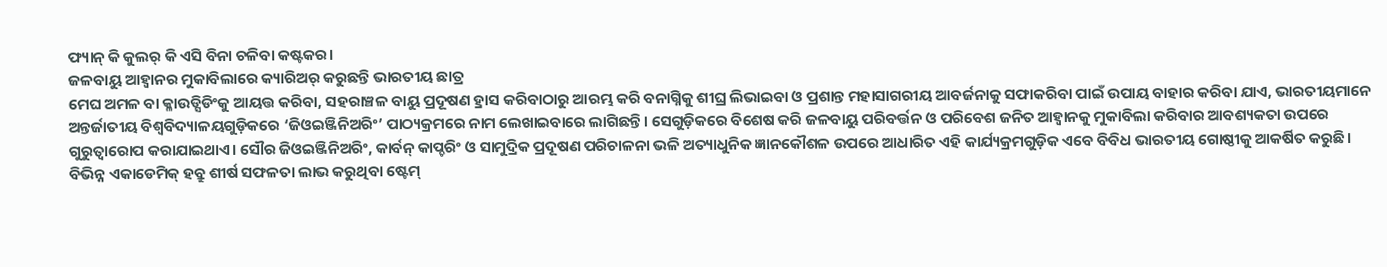ଫ୍ୟାନ୍ କି କୁଲର୍ କି ଏସି ବିନା ଚଳିବା କଷ୍ଟକର।
ଜଳବାୟୁ ଆହ୍ବାନର ମୁକାବିଲାରେ କ୍ୟାରିଅର୍ କରୁଛନ୍ତି ଭାରତୀୟ ଛାତ୍ର
ମେଘ ଅମଳ ବା କ୍ଳାଉଡ୍ସିଡିଂକୁ ଆୟତ୍ତ କରିବା, ସହରାଞ୍ଚଳ ବାୟୁ ପ୍ରଦୂଷଣ ହ୍ରାସ କରିବାଠାରୁ ଆରମ୍ଭ କରି ବନାଗ୍ନିକୁ ଶୀଘ୍ର ଲିଭାଇବା ଓ ପ୍ରଶାନ୍ତ ମହାସାଗରୀୟ ଆବର୍ଜନାକୁ ସଫାକରିବା ପାଇଁ ଉପାୟ ବାହାର କରିବା ଯାଏ, ଭାରତୀୟମାନେ ଅନ୍ତର୍ଜାତୀୟ ବିଶ୍ବବିଦ୍ୟାଳୟଗୁଡ଼ିକରେ ‘ଜିଓଇଞ୍ଜିନିଅରିଂ’ ପାଠ୍ୟକ୍ରମରେ ନାମ ଲେଖାଇବାରେ ଲାଗିଛନ୍ତି। ସେଗୁଡ଼ିକରେ ବିଶେଷ କରି ଜଳବାୟୁ ପରିବର୍ତ୍ତନ ଓ ପରିବେଶ ଜନିତ ଆହ୍ବାନକୁ ମୁକାବିଲା କରିବାର ଆବଶ୍ୟକତା ଉପରେ ଗୁରୁତ୍ବାରୋପ କରାଯାଇଥାଏ। ସୌର ଜିଓଇଞ୍ଜିନିଅରିଂ, କାର୍ବନ୍ କାପ୍ଚରିଂ ଓ ସାମୁଦ୍ରିକ ପ୍ରଦୂଷଣ ପରିଚାଳନା ଭଳି ଅତ୍ୟାଧୁନିକ ଜ୍ଞାନକୌଶଳ ଉପରେ ଆଧାରିତ ଏହି କାର୍ଯ୍ୟକ୍ରମଗୁଡ଼ିକ ଏବେ ବିବିଧ ଭାରତୀୟ ଗୋଷ୍ଠୀକୁ ଆକର୍ଷିତ କରୁଛି। ବିଭିନ୍ନ ଏକାଡେମିକ୍ ହବ୍ରୁ ଶୀର୍ଷ ସଫଳତା ଲାଭ କରୁଥିବା ଷ୍ଟେମ୍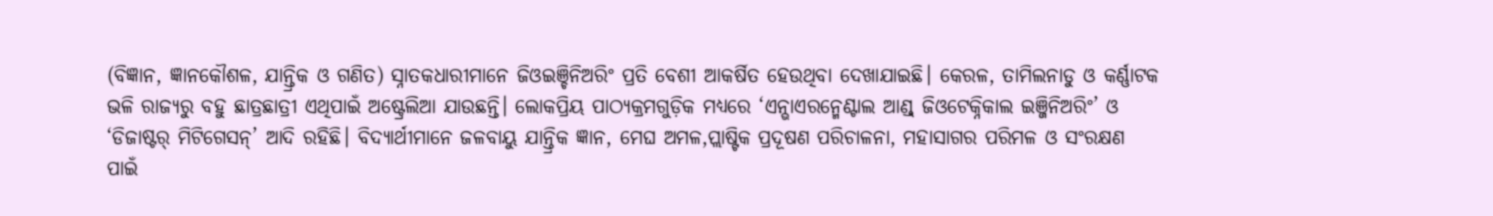(ବିଜ୍ଞାନ, ଜ୍ଞାନକୌଶଳ, ଯାନ୍ତ୍ରିକ ଓ ଗଣିତ) ସ୍ନାତକଧାରୀମାନେ ଜିଓଇଞ୍ଚିନିଅରିଂ ପ୍ରତି ବେଶୀ ଆକର୍ଷିତ ହେଉଥିବା ଦେଖାଯାଇଛି। କେରଳ, ତାମିଲନାଡୁ ଓ କର୍ଣ୍ଣାଟକ ଭଳି ରାଜ୍ୟରୁ ବହୁ ଛାତ୍ରଛାତ୍ରୀ ଏଥିପାଇଁ ଅଷ୍ଟ୍ରେଲିଆ ଯାଉଛନ୍ତି। ଲୋକପ୍ରିୟ ପାଠ୍ୟକ୍ରମଗୁଡ଼ିକ ମଧ୍ୟରେ ‘ଏନ୍ଭାଏରନ୍ମେଣ୍ଟାଲ ଆଣ୍ଡ୍ ଜିଓଟେକ୍ନିକାଲ ଇଞ୍ଜିନିଅରିଂ’ ଓ ‘ଡିଜାଷ୍ଟର୍ ମିଟିଗେସନ୍’ ଆଦି ରହିଛି। ବିଦ୍ୟାର୍ଥୀମାନେ ଜଳବାୟୁ ଯାନ୍ତ୍ରିକ ଜ୍ଞାନ, ମେଘ ଅମଳ,ପ୍ଲାଷ୍ଟିକ ପ୍ରଦୂଷଣ ପରିଚାଳନା, ମହାସାଗର ପରିମଳ ଓ ସଂରକ୍ଷଣ ପାଇଁ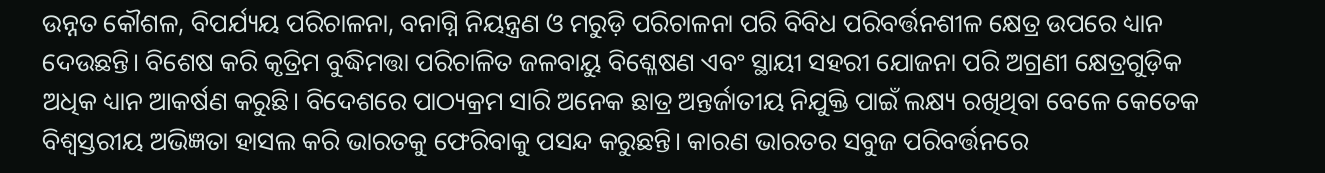ଉନ୍ନତ କୌଶଳ, ବିପର୍ଯ୍ୟୟ ପରିଚାଳନା, ବନାଗ୍ନି ନିୟନ୍ତ୍ରଣ ଓ ମରୁଡ଼ି ପରିଚାଳନା ପରି ବିବିଧ ପରିବର୍ତ୍ତନଶୀଳ କ୍ଷେତ୍ର ଉପରେ ଧ୍ୟାନ ଦେଉଛନ୍ତି। ବିଶେଷ କରି କୃତ୍ରିମ ବୁଦ୍ଧିମତ୍ତା ପରିଚାଳିତ ଜଳବାୟୁ ବିଶ୍ଳେଷଣ ଏବଂ ସ୍ଥାୟୀ ସହରୀ ଯୋଜନା ପରି ଅଗ୍ରଣୀ କ୍ଷେତ୍ରଗୁଡ଼ିକ ଅଧିକ ଧ୍ୟାନ ଆକର୍ଷଣ କରୁଛି। ବିଦେଶରେ ପାଠ୍ୟକ୍ରମ ସାରି ଅନେକ ଛାତ୍ର ଅନ୍ତର୍ଜାତୀୟ ନିଯୁକ୍ତି ପାଇଁ ଲକ୍ଷ୍ୟ ରଖିଥିବା ବେଳେ କେତେକ ବିଶ୍ବସ୍ତରୀୟ ଅଭିଜ୍ଞତା ହାସଲ କରି ଭାରତକୁ ଫେରିବାକୁ ପସନ୍ଦ କରୁଛନ୍ତି। କାରଣ ଭାରତର ସବୁଜ ପରିବର୍ତ୍ତନରେ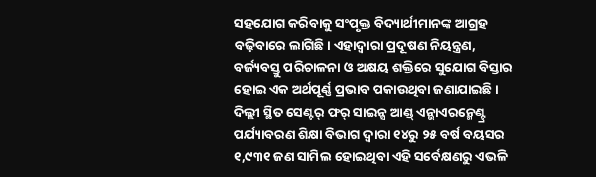ସହଯୋଗ କରିବାକୁ ସଂପୃକ୍ତ ବିଦ୍ୟାର୍ଥୀମାନଙ୍କ ଆଗ୍ରହ ବଢ଼ିବାରେ ଲାଗିଛି। ଏହାଦ୍ବାରା ପ୍ରଦୂଷଣ ନିୟନ୍ତ୍ରଣ, ବର୍ଜ୍ୟବସ୍ତୁ ପରିଚାଳନା ଓ ଅକ୍ଷୟ ଶକ୍ତିରେ ସୁଯୋଗ ବିସ୍ତାର ହୋଇ ଏକ ଅର୍ଥପୂର୍ଣ୍ଣ ପ୍ରଭାବ ପକାଉଥିବା ଜଣାଯାଇଛି।
ଦିଲ୍ଲୀ ସ୍ଥିତ ସେଣ୍ଟର୍ ଫର୍ ସାଇନ୍ସ ଆଣ୍ଡ୍ ଏନ୍ଭାଏରନ୍ମେଣ୍ଟ୍ର ପର୍ଯ୍ୟାବରଣ ଶିକ୍ଷା ବିଭାଗ ଦ୍ବାରା ୧୪ରୁ ୨୫ ବର୍ଷ ବୟସର ୧,୯୩୧ ଜଣ ସାମିଲ ହୋଇଥିବା ଏହି ସର୍ବେକ୍ଷଣରୁ ଏଭଳି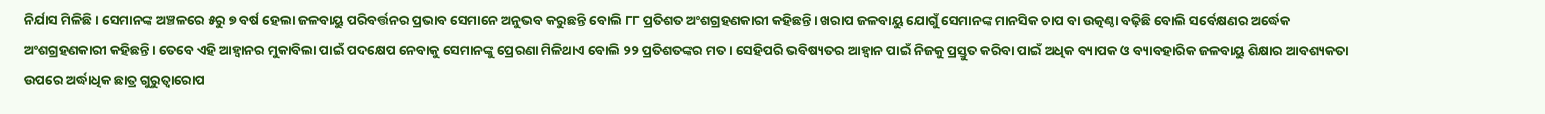ନିର୍ଯାସ ମିଳିଛି। ସେମାନଙ୍କ ଅଞ୍ଚଳରେ ୫ରୁ ୭ ବର୍ଷ ହେଲା ଜଳବାୟୁ ପରିବର୍ତ୍ତନର ପ୍ରଭାବ ସେମାନେ ଅନୁଭବ କରୁଛନ୍ତି ବୋଲି ୮୮ ପ୍ରତିଶତ ଅଂଶଗ୍ରହଣକାରୀ କହିଛନ୍ତି। ଖରାପ ଜଳବାୟୁ ଯୋଗୁଁ ସେମାନଙ୍କ ମାନସିକ ଚାପ ବା ଉତ୍କଣ୍ଠା ବଢ଼ିଛି ବୋଲି ସର୍ବେକ୍ଷଣର ଅର୍ଦ୍ଧେକ ଅଂଶଗ୍ରହଣକାରୀ କହିଛନ୍ତି। ତେବେ ଏହି ଆହ୍ବାନର ମୁକାବିଲା ପାଇଁ ପଦକ୍ଷେପ ନେବାକୁ ସେମାନଙ୍କୁ ପ୍ରେରଣା ମିଳିଥାଏ ବୋଲି ୨୨ ପ୍ରତିଶତଙ୍କର ମତ। ସେହିପରି ଭବିଷ୍ୟତର ଆହ୍ବାନ ପାଇଁ ନିଜକୁ ପ୍ରସ୍ତୁତ କରିବା ପାଇଁ ଅଧିକ ବ୍ୟାପକ ଓ ବ୍ୟାବହାରିକ ଜଳବାୟୁ ଶିକ୍ଷାର ଆବଶ୍ୟକତା ଉପରେ ଅର୍ଦ୍ଧାଧିକ ଛାତ୍ର ଗୁରୁତ୍ବାରୋପ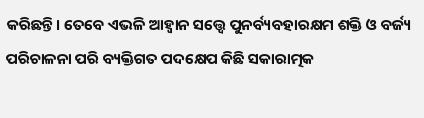କରିଛନ୍ତି। ତେବେ ଏଭଳି ଆହ୍ବାନ ସତ୍ତ୍ବେ ପୁନର୍ବ୍ୟବହାରକ୍ଷମ ଶକ୍ତି ଓ ବର୍ଜ୍ୟ ପରିଚାଳନା ପରି ବ୍ୟକ୍ତିଗତ ପଦକ୍ଷେପ କିଛି ସକାରାତ୍ମକ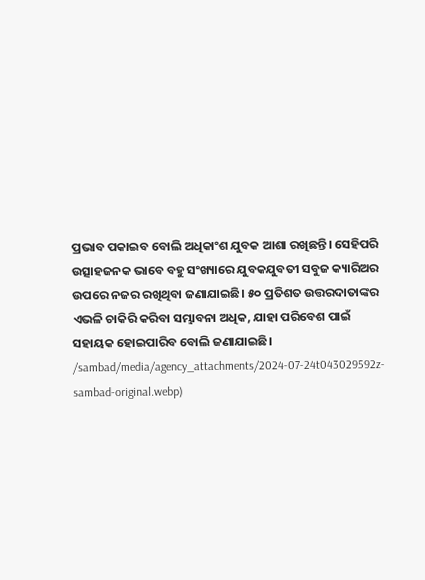ପ୍ରଭାବ ପକାଇବ ବୋଲି ଅଧିକାଂଶ ଯୁବକ ଆଶା ରଖିଛନ୍ତି। ସେହିପରି ଉତ୍ସାହଜନକ ଭାବେ ବହୁ ସଂଖ୍ୟାରେ ଯୁବକଯୁବତୀ ସବୁଜ କ୍ୟାରିଅର ଉପରେ ନଜର ରଖିଥିବା ଜଣାଯାଇଛି। ୫୦ ପ୍ରତିଶତ ଉତ୍ତରଦାତାଙ୍କର ଏଭଳି ଚାକିରି କରିବା ସମ୍ଭାବନା ଅଧିକ, ଯାହା ପରିବେଶ ପାଇଁ ସହାୟକ ହୋଇପାରିବ ବୋଲି ଜଣାଯାଇଛି।
/sambad/media/agency_attachments/2024-07-24t043029592z-sambad-original.webp)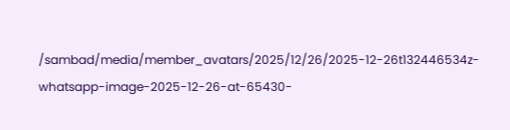/sambad/media/member_avatars/2025/12/26/2025-12-26t132446534z-whatsapp-image-2025-12-26-at-65430-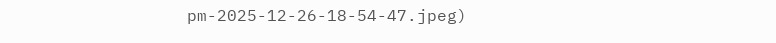pm-2025-12-26-18-54-47.jpeg)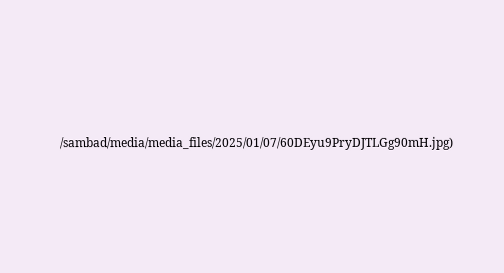/sambad/media/media_files/2025/01/07/60DEyu9PryDJTLGg90mH.jpg)